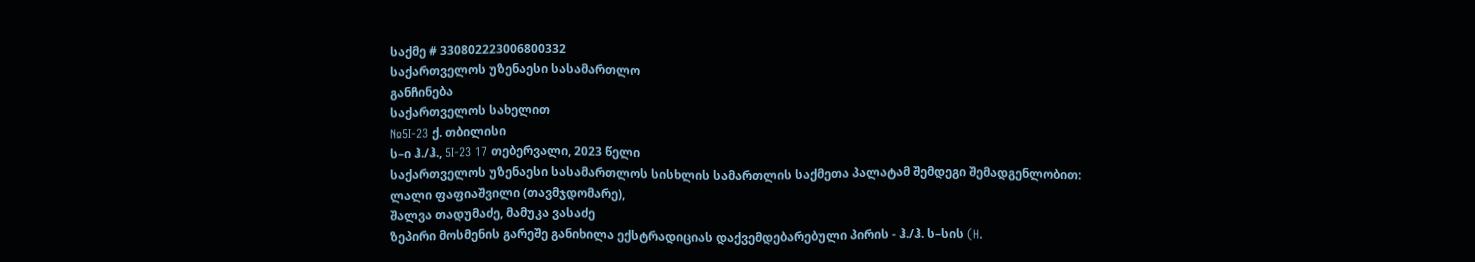საქმე # 330802223006800332
საქართველოს უზენაესი სასამართლო
განჩინება
საქართველოს სახელით
№5I-23 ქ. თბილისი
ს–ი ჰ./ჰ., 5I-23 17 თებერვალი, 2023 წელი
საქართველოს უზენაესი სასამართლოს სისხლის სამართლის საქმეთა პალატამ შემდეგი შემადგენლობით:
ლალი ფაფიაშვილი (თავმჯდომარე),
შალვა თადუმაძე, მამუკა ვასაძე
ზეპირი მოსმენის გარეშე განიხილა ექსტრადიციას დაქვემდებარებული პირის - ჰ./ჰ. ს–სის (H.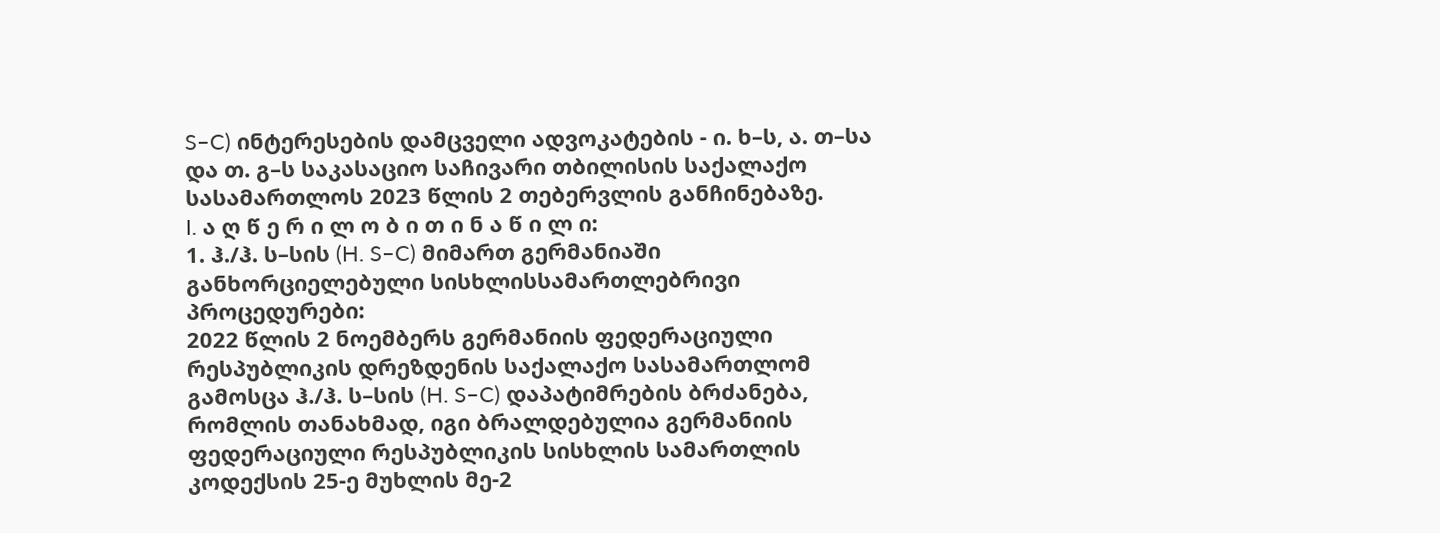S–C) ინტერესების დამცველი ადვოკატების - ი. ხ–ს, ა. თ–სა და თ. გ–ს საკასაციო საჩივარი თბილისის საქალაქო სასამართლოს 2023 წლის 2 თებერვლის განჩინებაზე.
I. ა ღ წ ე რ ი ლ ო ბ ი თ ი ნ ა წ ი ლ ი:
1. ჰ./ჰ. ს–სის (H. S–C) მიმართ გერმანიაში განხორციელებული სისხლისსამართლებრივი პროცედურები:
2022 წლის 2 ნოემბერს გერმანიის ფედერაციული რესპუბლიკის დრეზდენის საქალაქო სასამართლომ გამოსცა ჰ./ჰ. ს–სის (H. S–C) დაპატიმრების ბრძანება, რომლის თანახმად, იგი ბრალდებულია გერმანიის ფედერაციული რესპუბლიკის სისხლის სამართლის კოდექსის 25-ე მუხლის მე-2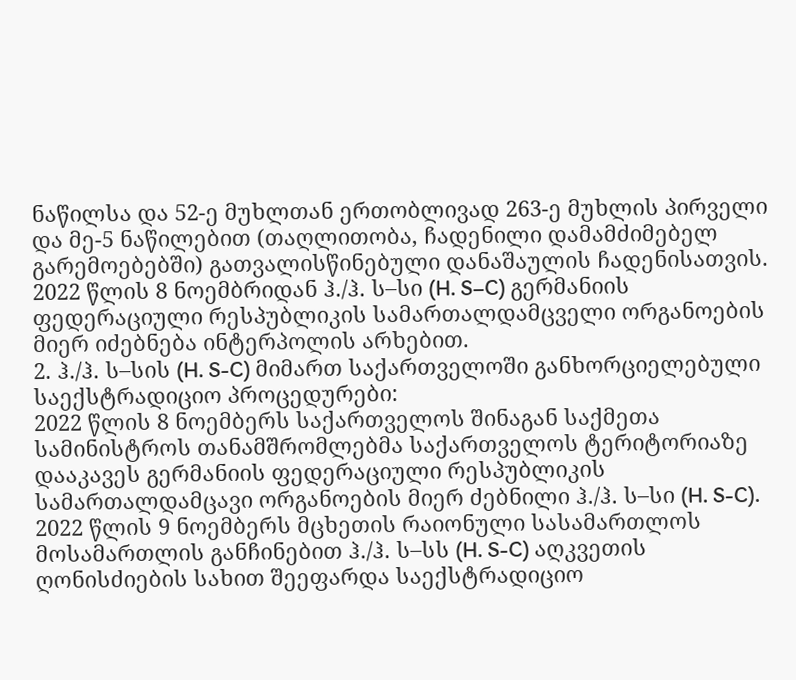ნაწილსა და 52-ე მუხლთან ერთობლივად 263-ე მუხლის პირველი და მე-5 ნაწილებით (თაღლითობა, ჩადენილი დამამძიმებელ გარემოებებში) გათვალისწინებული დანაშაულის ჩადენისათვის.
2022 წლის 8 ნოემბრიდან ჰ./ჰ. ს–სი (H. S–C) გერმანიის ფედერაციული რესპუბლიკის სამართალდამცველი ორგანოების მიერ იძებნება ინტერპოლის არხებით.
2. ჰ./ჰ. ს–სის (H. S-C) მიმართ საქართველოში განხორციელებული საექსტრადიციო პროცედურები:
2022 წლის 8 ნოემბერს საქართველოს შინაგან საქმეთა სამინისტროს თანამშრომლებმა საქართველოს ტერიტორიაზე დააკავეს გერმანიის ფედერაციული რესპუბლიკის სამართალდამცავი ორგანოების მიერ ძებნილი ჰ./ჰ. ს–სი (H. S-C).
2022 წლის 9 ნოემბერს მცხეთის რაიონული სასამართლოს მოსამართლის განჩინებით ჰ./ჰ. ს–სს (H. S-C) აღკვეთის ღონისძიების სახით შეეფარდა საექსტრადიციო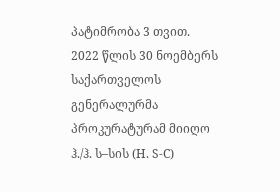პატიმრობა 3 თვით.
2022 წლის 30 ნოემბერს საქართველოს გენერალურმა პროკურატურამ მიიღო ჰ./ჰ. ს–სის (H. S-C)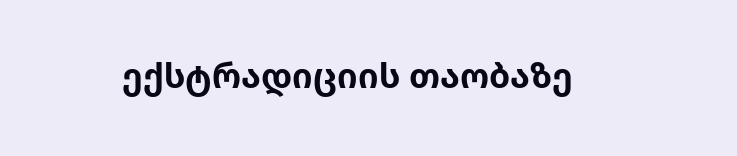ექსტრადიციის თაობაზე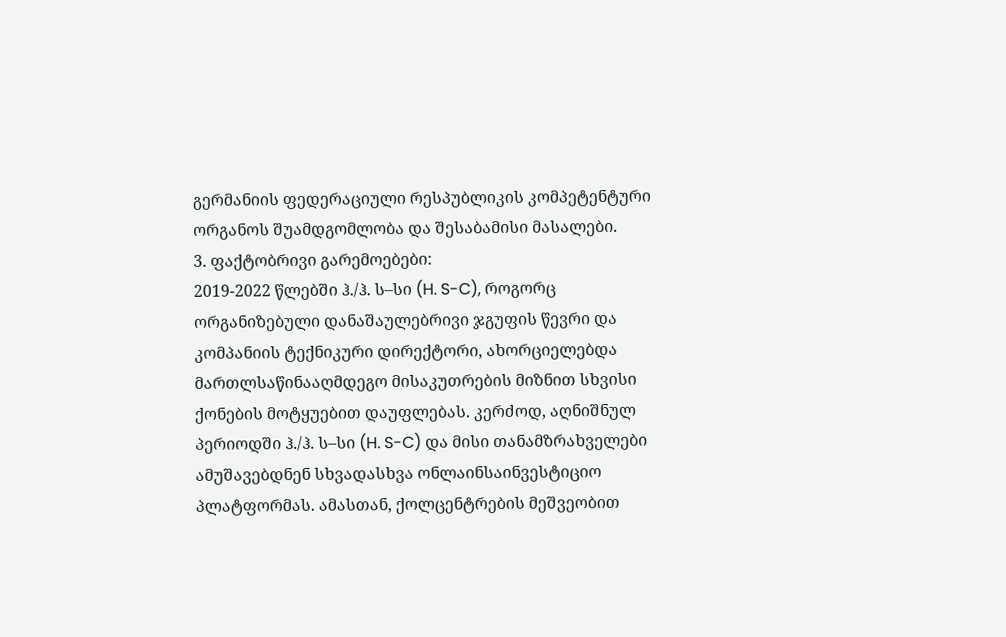გერმანიის ფედერაციული რესპუბლიკის კომპეტენტური ორგანოს შუამდგომლობა და შესაბამისი მასალები.
3. ფაქტობრივი გარემოებები:
2019-2022 წლებში ჰ./ჰ. ს–სი (H. S-C), როგორც ორგანიზებული დანაშაულებრივი ჯგუფის წევრი და კომპანიის ტექნიკური დირექტორი, ახორციელებდა მართლსაწინააღმდეგო მისაკუთრების მიზნით სხვისი ქონების მოტყუებით დაუფლებას. კერძოდ, აღნიშნულ პერიოდში ჰ./ჰ. ს–სი (H. S-C) და მისი თანამზრახველები ამუშავებდნენ სხვადასხვა ონლაინსაინვესტიციო პლატფორმას. ამასთან, ქოლცენტრების მეშვეობით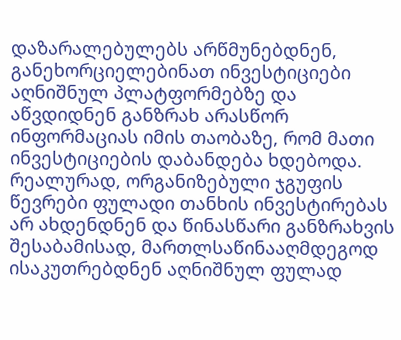დაზარალებულებს არწმუნებდნენ, განეხორციელებინათ ინვესტიციები აღნიშნულ პლატფორმებზე და აწვდიდნენ განზრახ არასწორ ინფორმაციას იმის თაობაზე, რომ მათი ინვესტიციების დაბანდება ხდებოდა. რეალურად, ორგანიზებული ჯგუფის წევრები ფულადი თანხის ინვესტირებას არ ახდენდნენ და წინასწარი განზრახვის შესაბამისად, მართლსაწინააღმდეგოდ ისაკუთრებდნენ აღნიშნულ ფულად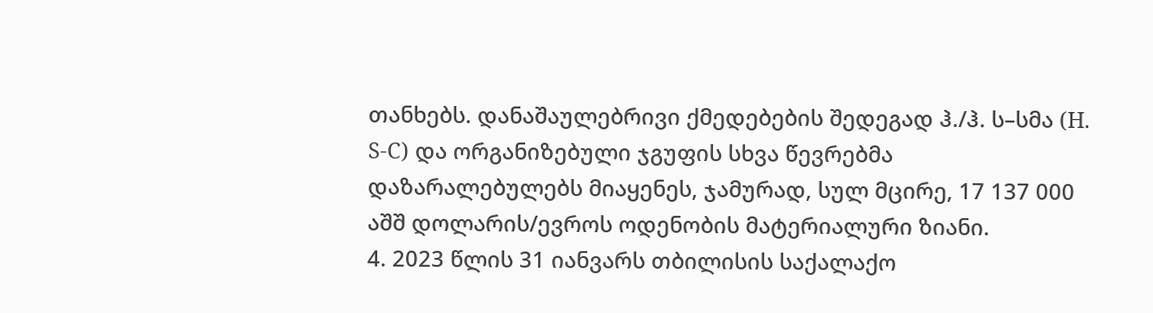თანხებს. დანაშაულებრივი ქმედებების შედეგად ჰ./ჰ. ს–სმა (H. S-C) და ორგანიზებული ჯგუფის სხვა წევრებმა დაზარალებულებს მიაყენეს, ჯამურად, სულ მცირე, 17 137 000 აშშ დოლარის/ევროს ოდენობის მატერიალური ზიანი.
4. 2023 წლის 31 იანვარს თბილისის საქალაქო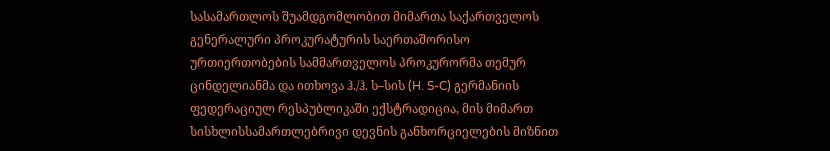სასამართლოს შუამდგომლობით მიმართა საქართველოს გენერალური პროკურატურის საერთაშორისო ურთიერთობების სამმართველოს პროკურორმა თემურ ცინდელიანმა და ითხოვა ჰ./ჰ. ს–სის (H. S-C) გერმანიის ფედერაციულ რესპუბლიკაში ექსტრადიცია, მის მიმართ სისხლისსამართლებრივი დევნის განხორციელების მიზნით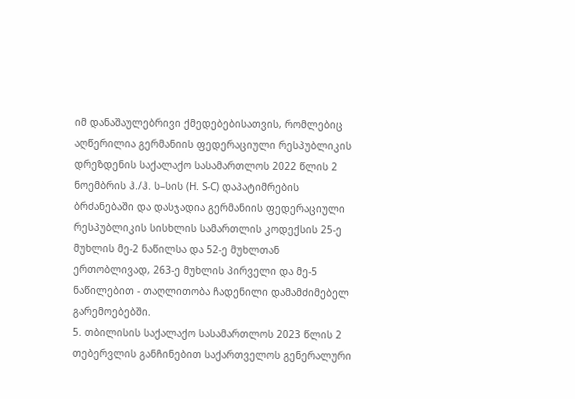იმ დანაშაულებრივი ქმედებებისათვის, რომლებიც აღწერილია გერმანიის ფედერაციული რესპუბლიკის დრეზდენის საქალაქო სასამართლოს 2022 წლის 2 ნოემბრის ჰ./ჰ. ს–სის (H. S-C) დაპატიმრების ბრძანებაში და დასჯადია გერმანიის ფედერაციული რესპუბლიკის სისხლის სამართლის კოდექსის 25-ე მუხლის მე-2 ნაწილსა და 52-ე მუხლთან ერთობლივად, 263-ე მუხლის პირველი და მე-5 ნაწილებით - თაღლითობა ჩადენილი დამამძიმებელ გარემოებებში.
5. თბილისის საქალაქო სასამართლოს 2023 წლის 2 თებერვლის განჩინებით საქართველოს გენერალური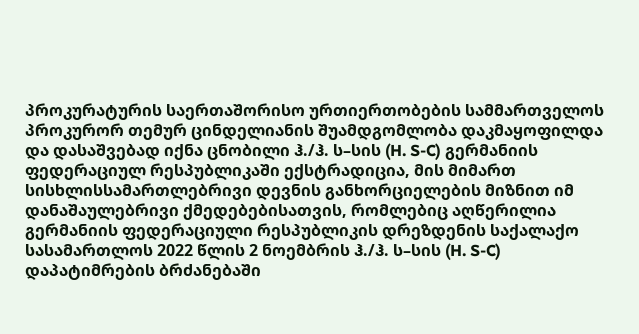პროკურატურის საერთაშორისო ურთიერთობების სამმართველოს პროკურორ თემურ ცინდელიანის შუამდგომლობა დაკმაყოფილდა და დასაშვებად იქნა ცნობილი ჰ./ჰ. ს–სის (H. S-C) გერმანიის ფედერაციულ რესპუბლიკაში ექსტრადიცია, მის მიმართ სისხლისსამართლებრივი დევნის განხორციელების მიზნით იმ დანაშაულებრივი ქმედებებისათვის, რომლებიც აღწერილია გერმანიის ფედერაციული რესპუბლიკის დრეზდენის საქალაქო სასამართლოს 2022 წლის 2 ნოემბრის ჰ./ჰ. ს–სის (H. S-C) დაპატიმრების ბრძანებაში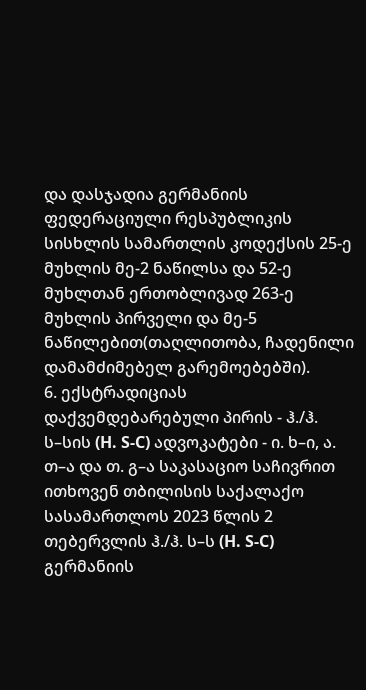და დასჯადია გერმანიის ფედერაციული რესპუბლიკის სისხლის სამართლის კოდექსის 25-ე მუხლის მე-2 ნაწილსა და 52-ე მუხლთან ერთობლივად 263-ე მუხლის პირველი და მე-5 ნაწილებით(თაღლითობა, ჩადენილი დამამძიმებელ გარემოებებში).
6. ექსტრადიციას დაქვემდებარებული პირის - ჰ./ჰ. ს–სის (H. S-C) ადვოკატები - ი. ხ–ი, ა. თ–ა და თ. გ–ა საკასაციო საჩივრით ითხოვენ თბილისის საქალაქო სასამართლოს 2023 წლის 2 თებერვლის ჰ./ჰ. ს–ს (H. S-C) გერმანიის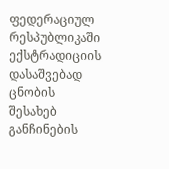ფედერაციულ რესპუბლიკაში ექსტრადიციის დასაშვებად ცნობის შესახებ განჩინების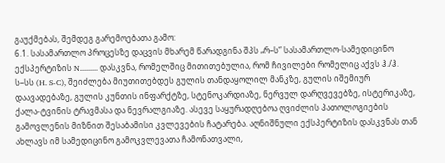გაუქმებას, შემდეგ გარემოებათა გამო:
6.1. სასამართლო პროცესზე დაცვის მხარემ წარადგინა შპს „რ–ს“ სასამართლო-სამედიცინო ექსპერტიზის N......... დასკვნა, რომელშიც მითითებულია, რომ ჩივილები რომელიც აქვს ჰ./ჰ. ს–სს (H. S-C), შეიძლება მიუთითებდეს გულის თანდაყოლილ მანკზე, გულის იშემიურ დაავადებაზე, გულის კუნთის ინფარქტზე, სტენოკარდიაზე, ნერვულ დარღვევებზე, ისტერიკაზე, ქალა-ტვინის ტრავმასა და ნევრალგიაზე. ასევე საყურადღებოა ღვიძლის პათოლოგიების გამოვლენის მიზნით შესაბამისი კვლევების ჩატარება. აღნიშნული ექსპერტიზის დასკვნას თან ახლავს იმ სამედიცინო გამოკვლევათა ჩამონათვალი,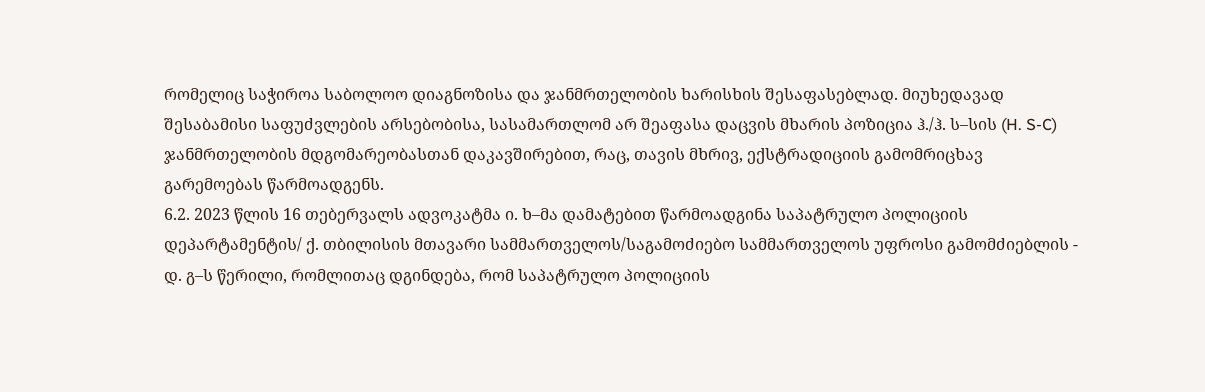რომელიც საჭიროა საბოლოო დიაგნოზისა და ჯანმრთელობის ხარისხის შესაფასებლად. მიუხედავად შესაბამისი საფუძვლების არსებობისა, სასამართლომ არ შეაფასა დაცვის მხარის პოზიცია ჰ./ჰ. ს–სის (H. S-C) ჯანმრთელობის მდგომარეობასთან დაკავშირებით, რაც, თავის მხრივ, ექსტრადიციის გამომრიცხავ გარემოებას წარმოადგენს.
6.2. 2023 წლის 16 თებერვალს ადვოკატმა ი. ხ–მა დამატებით წარმოადგინა საპატრულო პოლიციის დეპარტამენტის/ ქ. თბილისის მთავარი სამმართველოს/საგამოძიებო სამმართველოს უფროსი გამომძიებლის - დ. გ–ს წერილი, რომლითაც დგინდება, რომ საპატრულო პოლიციის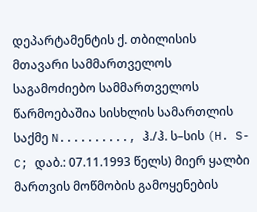დეპარტამენტის ქ. თბილისის მთავარი სამმართველოს საგამოძიებო სამმართველოს წარმოებაშია სისხლის სამართლის საქმე N.........., ჰ./ჰ. ს–სის (H. S-C; დაბ.: 07.11.1993 წელს) მიერ ყალბი მართვის მოწმობის გამოყენების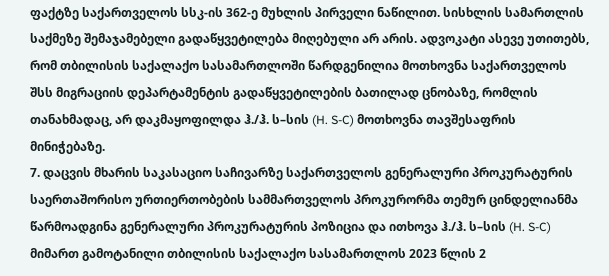ფაქტზე საქართველოს სსკ-ის 362-ე მუხლის პირველი ნაწილით. სისხლის სამართლის საქმეზე შემაჯამებელი გადაწყვეტილება მიღებული არ არის. ადვოკატი ასევე უთითებს, რომ თბილისის საქალაქო სასამართლოში წარდგენილია მოთხოვნა საქართველოს შსს მიგრაციის დეპარტამენტის გადაწყვეტილების ბათილად ცნობაზე, რომლის თანახმადაც, არ დაკმაყოფილდა ჰ./ჰ. ს–სის (H. S-C) მოთხოვნა თავშესაფრის მინიჭებაზე.
7. დაცვის მხარის საკასაციო საჩივარზე საქართველოს გენერალური პროკურატურის საერთაშორისო ურთიერთობების სამმართველოს პროკურორმა თემურ ცინდელიანმა წარმოადგინა გენერალური პროკურატურის პოზიცია და ითხოვა ჰ./ჰ. ს–სის (H. S-C) მიმართ გამოტანილი თბილისის საქალაქო სასამართლოს 2023 წლის 2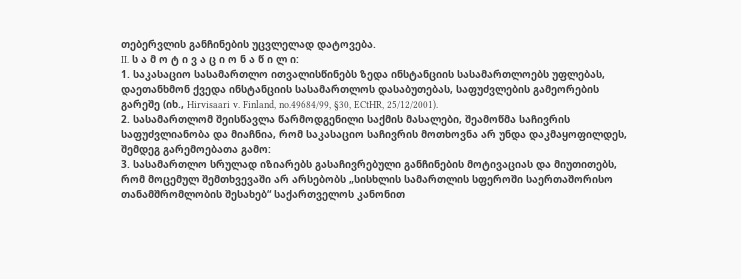თებერვლის განჩინების უცვლელად დატოვება.
II. ს ა მ ო ტ ი ვ ა ც ი ო ნ ა წ ი ლ ი:
1. საკასაციო სასამართლო ითვალისწინებს ზედა ინსტანციის სასამართლოებს უფლებას, დაეთანხმონ ქვედა ინსტანციის სასამართლოს დასაბუთებას, საფუძვლების გამეორების გარეშე (იხ., Hirvisaari v. Finland, no.49684/99, §30, ECtHR, 25/12/2001).
2. სასამართლომ შეისწავლა წარმოდგენილი საქმის მასალები, შეამოწმა საჩივრის საფუძვლიანობა და მიაჩნია, რომ საკასაციო საჩივრის მოთხოვნა არ უნდა დაკმაყოფილდეს, შემდეგ გარემოებათა გამო:
3. სასამართლო სრულად იზიარებს გასაჩივრებული განჩინების მოტივაციას და მიუთითებს, რომ მოცემულ შემთხვევაში არ არსებობს „სისხლის სამართლის სფეროში საერთაშორისო თანამშრომლობის შესახებ“ საქართველოს კანონით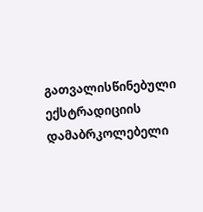გათვალისწინებული ექსტრადიციის დამაბრკოლებელი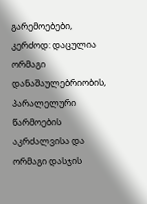გარემოებები, კერძოდ: დაცულია ორმაგი დანაშაულებრიობის, პარალელური წარმოების აკრძალვისა და ორმაგი დასჯის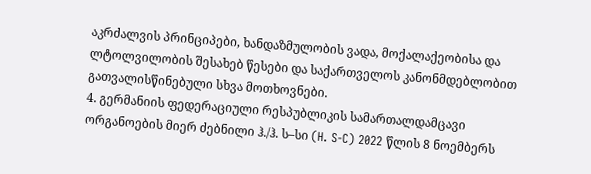აკრძალვის პრინციპები, ხანდაზმულობის ვადა, მოქალაქეობისა და ლტოლვილობის შესახებ წესები და საქართველოს კანონმდებლობით გათვალისწინებული სხვა მოთხოვნები.
4. გერმანიის ფედერაციული რესპუბლიკის სამართალდამცავი ორგანოების მიერ ძებნილი ჰ./ჰ. ს–სი (H. S-C) 2022 წლის 8 ნოემბერს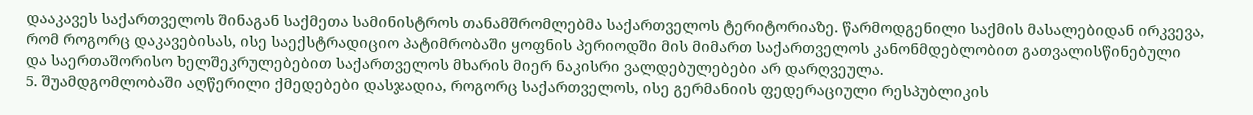დააკავეს საქართველოს შინაგან საქმეთა სამინისტროს თანამშრომლებმა საქართველოს ტერიტორიაზე. წარმოდგენილი საქმის მასალებიდან ირკვევა, რომ როგორც დაკავებისას, ისე საექსტრადიციო პატიმრობაში ყოფნის პერიოდში მის მიმართ საქართველოს კანონმდებლობით გათვალისწინებული და საერთაშორისო ხელშეკრულებებით საქართველოს მხარის მიერ ნაკისრი ვალდებულებები არ დარღვეულა.
5. შუამდგომლობაში აღწერილი ქმედებები დასჯადია, როგორც საქართველოს, ისე გერმანიის ფედერაციული რესპუბლიკის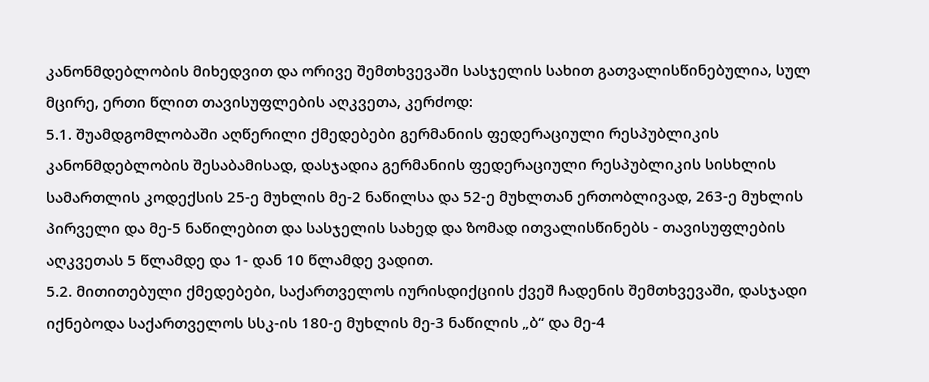კანონმდებლობის მიხედვით და ორივე შემთხვევაში სასჯელის სახით გათვალისწინებულია, სულ მცირე, ერთი წლით თავისუფლების აღკვეთა, კერძოდ:
5.1. შუამდგომლობაში აღწერილი ქმედებები გერმანიის ფედერაციული რესპუბლიკის კანონმდებლობის შესაბამისად, დასჯადია გერმანიის ფედერაციული რესპუბლიკის სისხლის სამართლის კოდექსის 25-ე მუხლის მე-2 ნაწილსა და 52-ე მუხლთან ერთობლივად, 263-ე მუხლის პირველი და მე-5 ნაწილებით და სასჯელის სახედ და ზომად ითვალისწინებს - თავისუფლების აღკვეთას 5 წლამდე და 1- დან 10 წლამდე ვადით.
5.2. მითითებული ქმედებები, საქართველოს იურისდიქციის ქვეშ ჩადენის შემთხვევაში, დასჯადი იქნებოდა საქართველოს სსკ-ის 180-ე მუხლის მე-3 ნაწილის „ბ“ და მე-4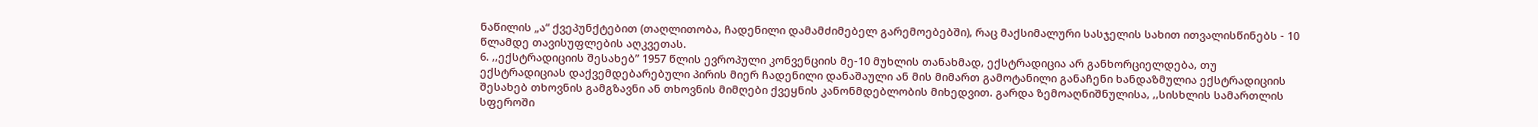ნაწილის „ა“ ქვეპუნქტებით (თაღლითობა, ჩადენილი დამამძიმებელ გარემოებებში), რაც მაქსიმალური სასჯელის სახით ითვალისწინებს - 10 წლამდე თავისუფლების აღკვეთას.
6. ,,ექსტრადიციის შესახებ” 1957 წლის ევროპული კონვენციის მე-10 მუხლის თანახმად, ექსტრადიცია არ განხორციელდება, თუ ექსტრადიციას დაქვემდებარებული პირის მიერ ჩადენილი დანაშაული ან მის მიმართ გამოტანილი განაჩენი ხანდაზმულია ექსტრადიციის შესახებ თხოვნის გამგზავნი ან თხოვნის მიმღები ქვეყნის კანონმდებლობის მიხედვით. გარდა ზემოაღნიშნულისა, ,,სისხლის სამართლის სფეროში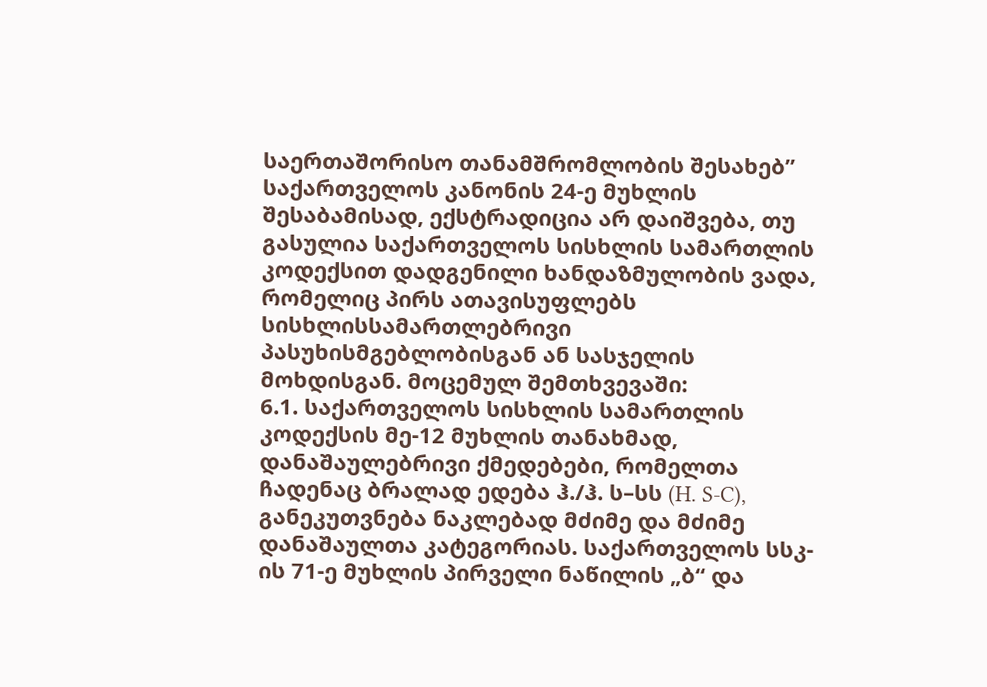საერთაშორისო თანამშრომლობის შესახებ” საქართველოს კანონის 24-ე მუხლის შესაბამისად, ექსტრადიცია არ დაიშვება, თუ გასულია საქართველოს სისხლის სამართლის კოდექსით დადგენილი ხანდაზმულობის ვადა, რომელიც პირს ათავისუფლებს სისხლისსამართლებრივი პასუხისმგებლობისგან ან სასჯელის მოხდისგან. მოცემულ შემთხვევაში:
6.1. საქართველოს სისხლის სამართლის კოდექსის მე-12 მუხლის თანახმად, დანაშაულებრივი ქმედებები, რომელთა ჩადენაც ბრალად ედება ჰ./ჰ. ს–სს (H. S-C), განეკუთვნება ნაკლებად მძიმე და მძიმე დანაშაულთა კატეგორიას. საქართველოს სსკ-ის 71-ე მუხლის პირველი ნაწილის „ბ“ და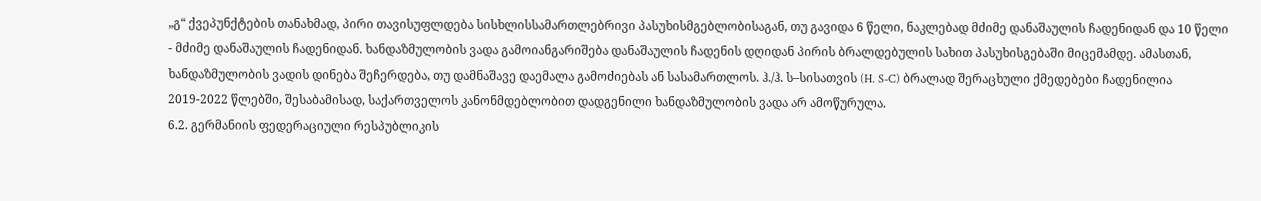„გ“ ქვეპუნქტების თანახმად, პირი თავისუფლდება სისხლისსამართლებრივი პასუხისმგებლობისაგან, თუ გავიდა 6 წელი, ნაკლებად მძიმე დანაშაულის ჩადენიდან და 10 წელი - მძიმე დანაშაულის ჩადენიდან. ხანდაზმულობის ვადა გამოიანგარიშება დანაშაულის ჩადენის დღიდან პირის ბრალდებულის სახით პასუხისგებაში მიცემამდე. ამასთან, ხანდაზმულობის ვადის დინება შეჩერდება, თუ დამნაშავე დაემალა გამოძიებას ან სასამართლოს. ჰ./ჰ. ს–სისათვის (H. S-C) ბრალად შერაცხული ქმედებები ჩადენილია 2019-2022 წლებში, შესაბამისად, საქართველოს კანონმდებლობით დადგენილი ხანდაზმულობის ვადა არ ამოწურულა.
6.2. გერმანიის ფედერაციული რესპუბლიკის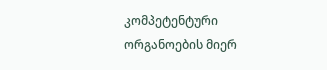კომპეტენტური ორგანოების მიერ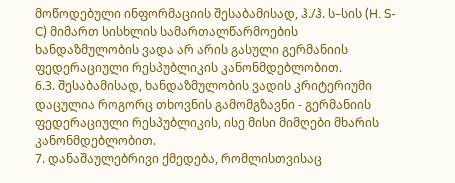მოწოდებული ინფორმაციის შესაბამისად, ჰ./ჰ. ს–სის (H. S-C) მიმართ სისხლის სამართალწარმოების ხანდაზმულობის ვადა არ არის გასული გერმანიის ფედერაციული რესპუბლიკის კანონმდებლობით.
6.3. შესაბამისად, ხანდაზმულობის ვადის კრიტერიუმი დაცულია როგორც თხოვნის გამომგზავნი - გერმანიის ფედერაციული რესპუბლიკის, ისე მისი მიმღები მხარის კანონმდებლობით.
7. დანაშაულებრივი ქმედება, რომლისთვისაც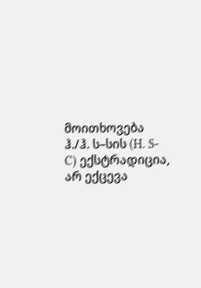მოითხოვება ჰ./ჰ. ს–სის (H. S-C) ექსტრადიცია, არ ექცევა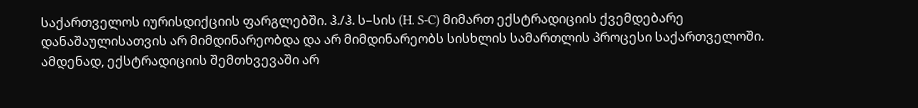საქართველოს იურისდიქციის ფარგლებში. ჰ./ჰ. ს–სის (H. S-C) მიმართ ექსტრადიციის ქვემდებარე დანაშაულისათვის არ მიმდინარეობდა და არ მიმდინარეობს სისხლის სამართლის პროცესი საქართველოში. ამდენად, ექსტრადიციის შემთხვევაში არ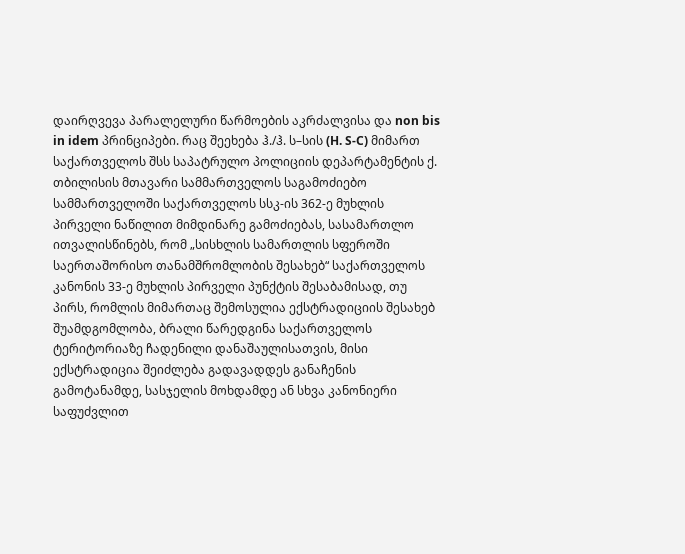დაირღვევა პარალელური წარმოების აკრძალვისა და non bis in idem პრინციპები. რაც შეეხება ჰ./ჰ. ს–სის (H. S-C) მიმართ საქართველოს შსს საპატრულო პოლიციის დეპარტამენტის ქ. თბილისის მთავარი სამმართველოს საგამოძიებო სამმართველოში საქართველოს სსკ-ის 362-ე მუხლის პირველი ნაწილით მიმდინარე გამოძიებას, სასამართლო ითვალისწინებს, რომ „სისხლის სამართლის სფეროში საერთაშორისო თანამშრომლობის შესახებ“ საქართველოს კანონის 33-ე მუხლის პირველი პუნქტის შესაბამისად, თუ პირს, რომლის მიმართაც შემოსულია ექსტრადიციის შესახებ შუამდგომლობა, ბრალი წარედგინა საქართველოს ტერიტორიაზე ჩადენილი დანაშაულისათვის, მისი ექსტრადიცია შეიძლება გადავადდეს განაჩენის გამოტანამდე, სასჯელის მოხდამდე ან სხვა კანონიერი საფუძვლით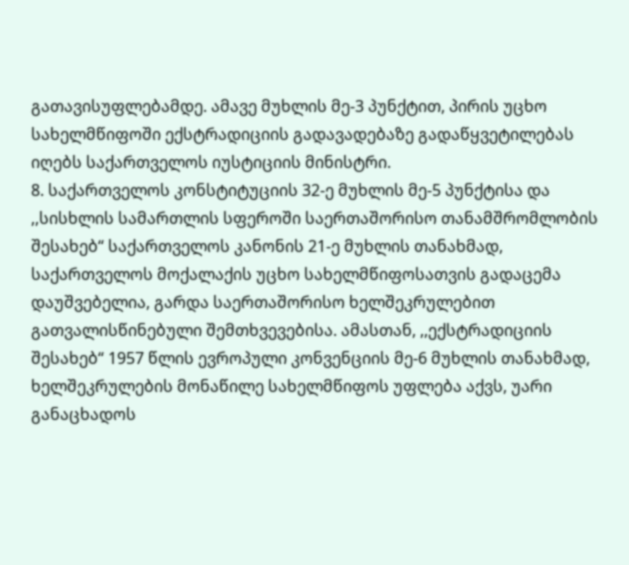გათავისუფლებამდე. ამავე მუხლის მე-3 პუნქტით, პირის უცხო სახელმწიფოში ექსტრადიციის გადავადებაზე გადაწყვეტილებას იღებს საქართველოს იუსტიციის მინისტრი.
8. საქართველოს კონსტიტუციის 32-ე მუხლის მე-5 პუნქტისა და ,,სისხლის სამართლის სფეროში საერთაშორისო თანამშრომლობის შესახებ“ საქართველოს კანონის 21-ე მუხლის თანახმად, საქართველოს მოქალაქის უცხო სახელმწიფოსათვის გადაცემა დაუშვებელია, გარდა საერთაშორისო ხელშეკრულებით გათვალისწინებული შემთხვევებისა. ამასთან, ,,ექსტრადიციის შესახებ“ 1957 წლის ევროპული კონვენციის მე-6 მუხლის თანახმად, ხელშეკრულების მონაწილე სახელმწიფოს უფლება აქვს, უარი განაცხადოს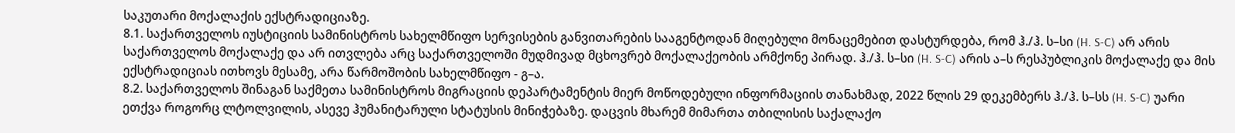საკუთარი მოქალაქის ექსტრადიციაზე.
8.1. საქართველოს იუსტიციის სამინისტროს სახელმწიფო სერვისების განვითარების სააგენტოდან მიღებული მონაცემებით დასტურდება, რომ ჰ./ჰ. ს–სი (H. S-C) არ არის საქართველოს მოქალაქე და არ ითვლება არც საქართველოში მუდმივად მცხოვრებ მოქალაქეობის არმქონე პირად. ჰ./ჰ. ს–სი (H. S-C) არის ა–ს რესპუბლიკის მოქალაქე და მის ექსტრადიციას ითხოვს მესამე, არა წარმოშობის სახელმწიფო - გ–ა.
8.2. საქართველოს შინაგან საქმეთა სამინისტროს მიგრაციის დეპარტამენტის მიერ მოწოდებული ინფორმაციის თანახმად, 2022 წლის 29 დეკემბერს ჰ./ჰ. ს–სს (H. S-C) უარი ეთქვა როგორც ლტოლვილის, ასევე ჰუმანიტარული სტატუსის მინიჭებაზე. დაცვის მხარემ მიმართა თბილისის საქალაქო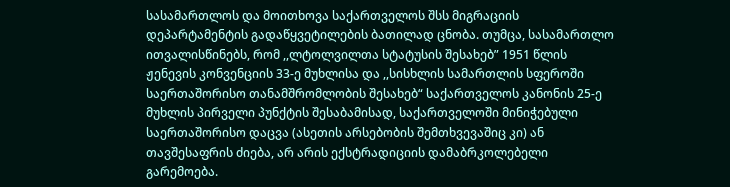სასამართლოს და მოითხოვა საქართველოს შსს მიგრაციის დეპარტამენტის გადაწყვეტილების ბათილად ცნობა. თუმცა, სასამართლო ითვალისწინებს, რომ ,,ლტოლვილთა სტატუსის შესახებ” 1951 წლის ჟენევის კონვენციის 33-ე მუხლისა და ,,სისხლის სამართლის სფეროში საერთაშორისო თანამშრომლობის შესახებ“ საქართველოს კანონის 25-ე მუხლის პირველი პუნქტის შესაბამისად, საქართველოში მინიჭებული საერთაშორისო დაცვა (ასეთის არსებობის შემთხვევაშიც კი) ან თავშესაფრის ძიება, არ არის ექსტრადიციის დამაბრკოლებელი გარემოება.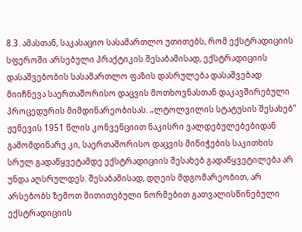8.3. ამასთან, საკასაციო სასამართლო უთითებს, რომ ექსტრადიციის სფეროში არსებული პრაქტიკის შესაბამისად, ექსტრადიციის დასაშვებობის სასამართლო ფაზის დასრულება დასაშვებად მიიჩნევა საერთაშორისო დაცვის მოთხოვნასთან დაკავშირებული პროცედურის მიმდინარეობისას. „ლტოლვილის სტატუსის შესახებ“ ჟენევის 1951 წლის კონვენციით ნაკისრი ვალდებულებებიდან გამომდინარე კი, საერთაშორისო დაცვის მინიჭების საკითხის სრულ გადაწყვეტამდე ექსტრადიციის შესახებ გადაწყვეტილება არ უნდა აღსრულდეს. შესაბამისად, დღეის მდგომარეობით, არ არსებობს ზემოთ მითითებული ნორმებით გათვალისწინებული ექსტრადიციის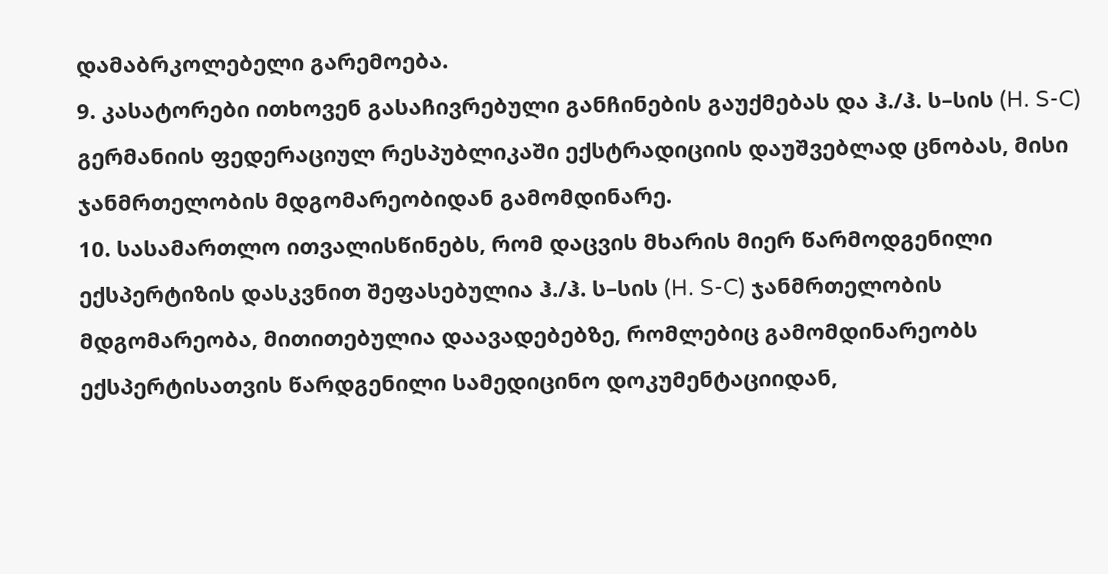დამაბრკოლებელი გარემოება.
9. კასატორები ითხოვენ გასაჩივრებული განჩინების გაუქმებას და ჰ./ჰ. ს–სის (H. S-C) გერმანიის ფედერაციულ რესპუბლიკაში ექსტრადიციის დაუშვებლად ცნობას, მისი ჯანმრთელობის მდგომარეობიდან გამომდინარე.
10. სასამართლო ითვალისწინებს, რომ დაცვის მხარის მიერ წარმოდგენილი ექსპერტიზის დასკვნით შეფასებულია ჰ./ჰ. ს–სის (H. S-C) ჯანმრთელობის მდგომარეობა, მითითებულია დაავადებებზე, რომლებიც გამომდინარეობს ექსპერტისათვის წარდგენილი სამედიცინო დოკუმენტაციიდან,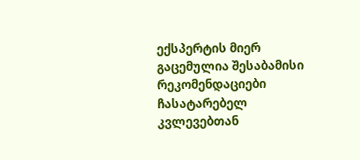ექსპერტის მიერ გაცემულია შესაბამისი რეკომენდაციები ჩასატარებელ კვლევებთან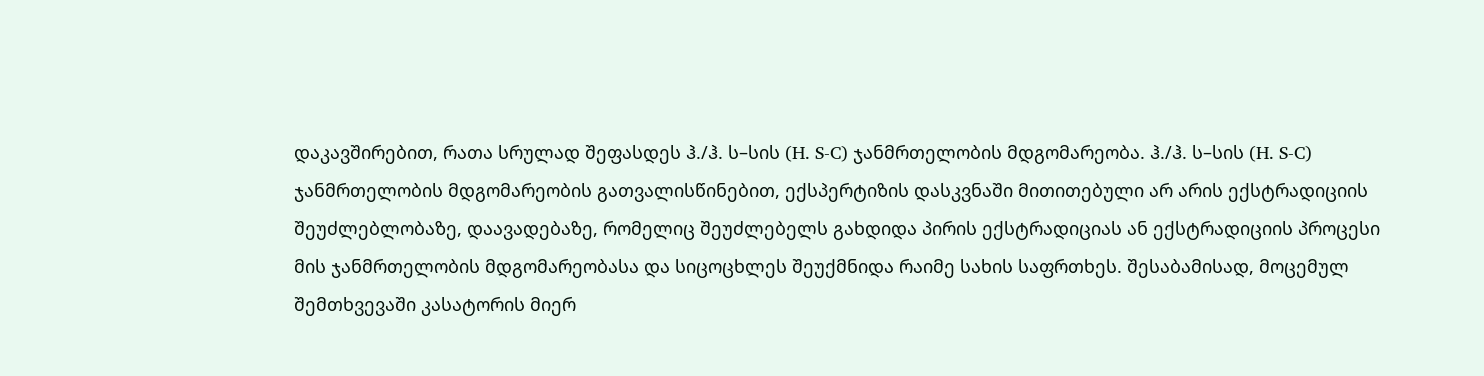დაკავშირებით, რათა სრულად შეფასდეს ჰ./ჰ. ს–სის (H. S-C) ჯანმრთელობის მდგომარეობა. ჰ./ჰ. ს–სის (H. S-C) ჯანმრთელობის მდგომარეობის გათვალისწინებით, ექსპერტიზის დასკვნაში მითითებული არ არის ექსტრადიციის შეუძლებლობაზე, დაავადებაზე, რომელიც შეუძლებელს გახდიდა პირის ექსტრადიციას ან ექსტრადიციის პროცესი მის ჯანმრთელობის მდგომარეობასა და სიცოცხლეს შეუქმნიდა რაიმე სახის საფრთხეს. შესაბამისად, მოცემულ შემთხვევაში კასატორის მიერ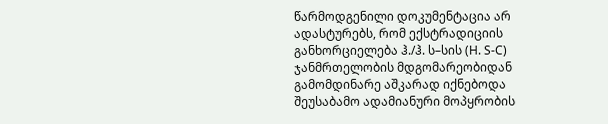წარმოდგენილი დოკუმენტაცია არ ადასტურებს, რომ ექსტრადიციის განხორციელება ჰ./ჰ. ს–სის (H. S-C) ჯანმრთელობის მდგომარეობიდან გამომდინარე აშკარად იქნებოდა შეუსაბამო ადამიანური მოპყრობის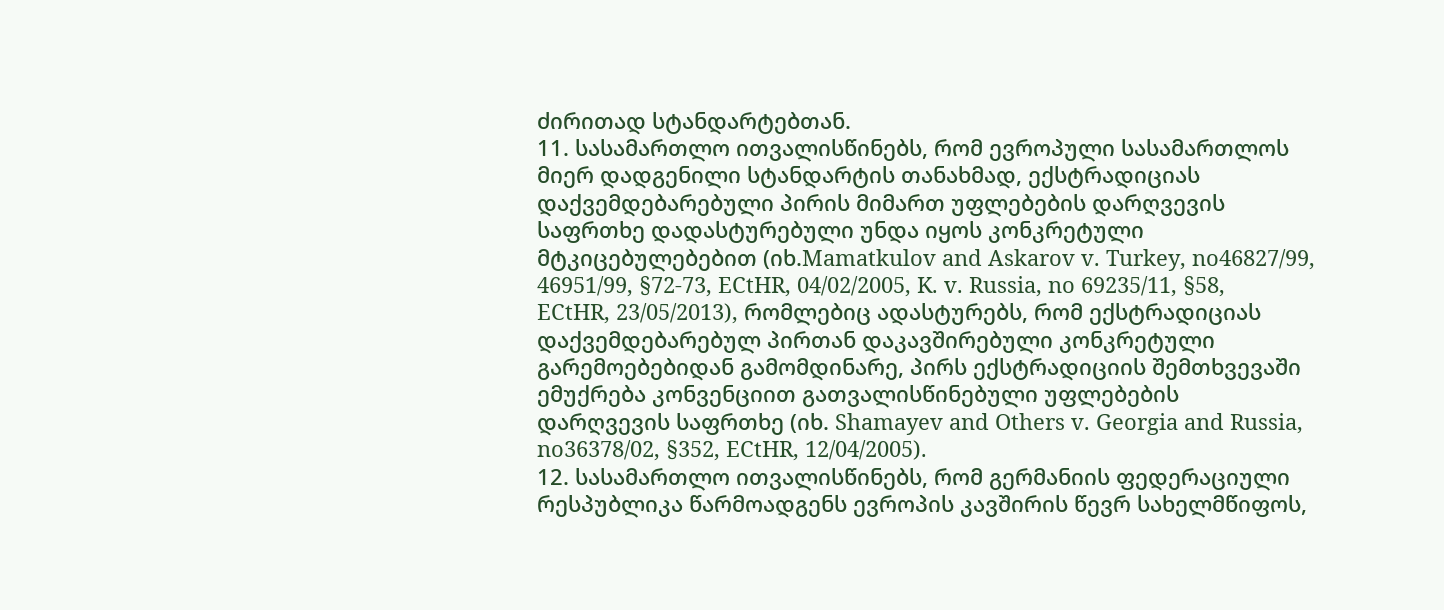ძირითად სტანდარტებთან.
11. სასამართლო ითვალისწინებს, რომ ევროპული სასამართლოს მიერ დადგენილი სტანდარტის თანახმად, ექსტრადიციას დაქვემდებარებული პირის მიმართ უფლებების დარღვევის საფრთხე დადასტურებული უნდა იყოს კონკრეტული მტკიცებულებებით (იხ.Mamatkulov and Askarov v. Turkey, no46827/99, 46951/99, §72-73, ECtHR, 04/02/2005, K. v. Russia, no 69235/11, §58, ECtHR, 23/05/2013), რომლებიც ადასტურებს, რომ ექსტრადიციას დაქვემდებარებულ პირთან დაკავშირებული კონკრეტული გარემოებებიდან გამომდინარე, პირს ექსტრადიციის შემთხვევაში ემუქრება კონვენციით გათვალისწინებული უფლებების დარღვევის საფრთხე (იხ. Shamayev and Others v. Georgia and Russia, no36378/02, §352, ECtHR, 12/04/2005).
12. სასამართლო ითვალისწინებს, რომ გერმანიის ფედერაციული რესპუბლიკა წარმოადგენს ევროპის კავშირის წევრ სახელმწიფოს,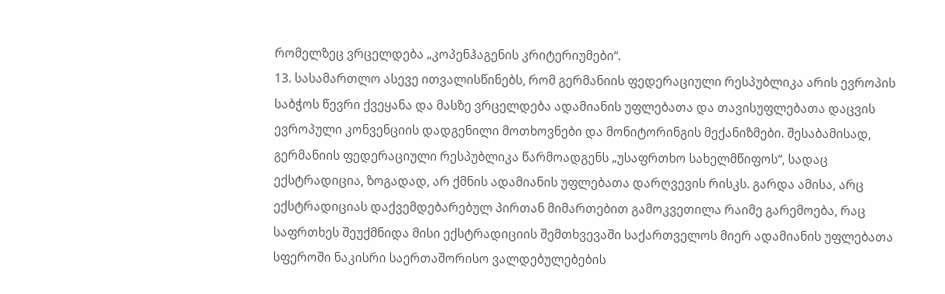რომელზეც ვრცელდება „კოპენჰაგენის კრიტერიუმები“.
13. სასამართლო ასევე ითვალისწინებს, რომ გერმანიის ფედერაციული რესპუბლიკა არის ევროპის საბჭოს წევრი ქვეყანა და მასზე ვრცელდება ადამიანის უფლებათა და თავისუფლებათა დაცვის ევროპული კონვენციის დადგენილი მოთხოვნები და მონიტორინგის მექანიზმები. შესაბამისად, გერმანიის ფედერაციული რესპუბლიკა წარმოადგენს „უსაფრთხო სახელმწიფოს“, სადაც ექსტრადიცია, ზოგადად, არ ქმნის ადამიანის უფლებათა დარღვევის რისკს. გარდა ამისა, არც ექსტრადიციას დაქვემდებარებულ პირთან მიმართებით გამოკვეთილა რაიმე გარემოება, რაც საფრთხეს შეუქმნიდა მისი ექსტრადიციის შემთხვევაში საქართველოს მიერ ადამიანის უფლებათა სფეროში ნაკისრი საერთაშორისო ვალდებულებების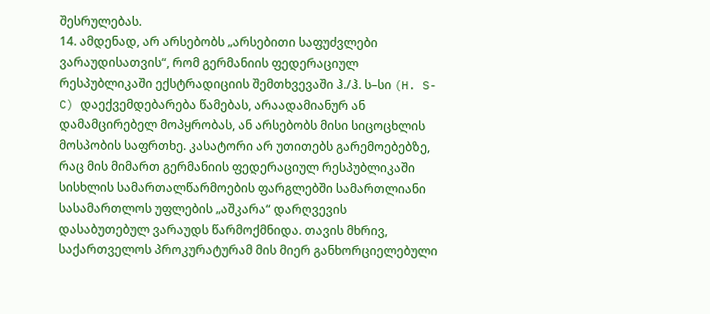შესრულებას.
14. ამდენად, არ არსებობს „არსებითი საფუძვლები ვარაუდისათვის“, რომ გერმანიის ფედერაციულ რესპუბლიკაში ექსტრადიციის შემთხვევაში ჰ./ჰ. ს–სი (H. S-C) დაექვემდებარება წამებას, არაადამიანურ ან დამამცირებელ მოპყრობას, ან არსებობს მისი სიცოცხლის მოსპობის საფრთხე. კასატორი არ უთითებს გარემოებებზე, რაც მის მიმართ გერმანიის ფედერაციულ რესპუბლიკაში სისხლის სამართალწარმოების ფარგლებში სამართლიანი სასამართლოს უფლების „აშკარა“ დარღვევის დასაბუთებულ ვარაუდს წარმოქმნიდა. თავის მხრივ, საქართველოს პროკურატურამ მის მიერ განხორციელებული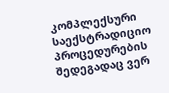კომპლექსური საექსტრადიციო პროცედურების შედეგადაც ვერ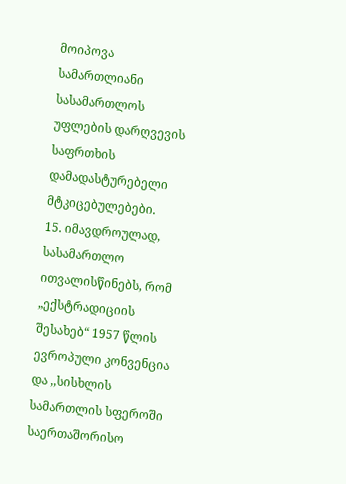მოიპოვა სამართლიანი სასამართლოს უფლების დარღვევის საფრთხის დამადასტურებელი მტკიცებულებები.
15. იმავდროულად, სასამართლო ითვალისწინებს, რომ „ექსტრადიციის შესახებ“ 1957 წლის ევროპული კონვენცია და ,,სისხლის სამართლის სფეროში საერთაშორისო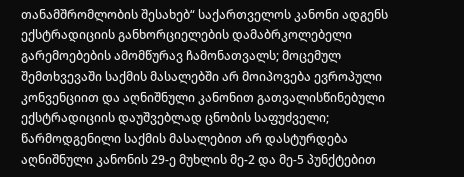თანამშრომლობის შესახებ“ საქართველოს კანონი ადგენს ექსტრადიციის განხორციელების დამაბრკოლებელი გარემოებების ამომწურავ ჩამონათვალს; მოცემულ შემთხვევაში საქმის მასალებში არ მოიპოვება ევროპული კონვენციით და აღნიშნული კანონით გათვალისწინებული ექსტრადიციის დაუშვებლად ცნობის საფუძველი; წარმოდგენილი საქმის მასალებით არ დასტურდება აღნიშნული კანონის 29-ე მუხლის მე-2 და მე-5 პუნქტებით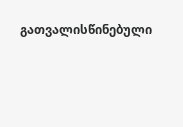გათვალისწინებული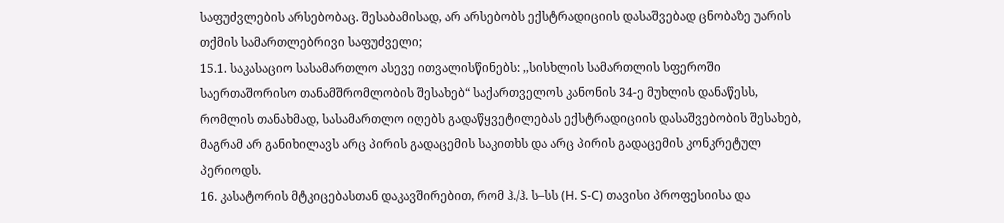საფუძვლების არსებობაც. შესაბამისად, არ არსებობს ექსტრადიციის დასაშვებად ცნობაზე უარის თქმის სამართლებრივი საფუძველი;
15.1. საკასაციო სასამართლო ასევე ითვალისწინებს: ,,სისხლის სამართლის სფეროში საერთაშორისო თანამშრომლობის შესახებ“ საქართველოს კანონის 34-ე მუხლის დანაწესს, რომლის თანახმად, სასამართლო იღებს გადაწყვეტილებას ექსტრადიციის დასაშვებობის შესახებ, მაგრამ არ განიხილავს არც პირის გადაცემის საკითხს და არც პირის გადაცემის კონკრეტულ პერიოდს.
16. კასატორის მტკიცებასთან დაკავშირებით, რომ ჰ./ჰ. ს–სს (H. S-C) თავისი პროფესიისა და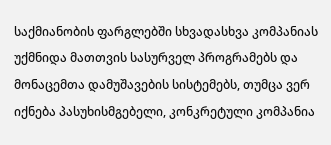საქმიანობის ფარგლებში სხვადასხვა კომპანიას უქმნიდა მათთვის სასურველ პროგრამებს და მონაცემთა დამუშავების სისტემებს, თუმცა ვერ იქნება პასუხისმგებელი, კონკრეტული კომპანია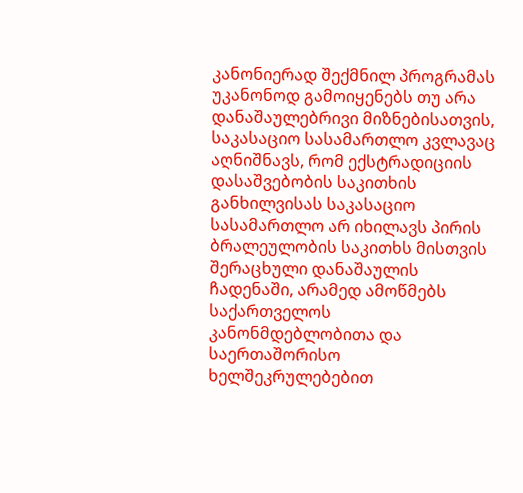კანონიერად შექმნილ პროგრამას უკანონოდ გამოიყენებს თუ არა დანაშაულებრივი მიზნებისათვის, საკასაციო სასამართლო კვლავაც აღნიშნავს, რომ ექსტრადიციის დასაშვებობის საკითხის განხილვისას საკასაციო სასამართლო არ იხილავს პირის ბრალეულობის საკითხს მისთვის შერაცხული დანაშაულის ჩადენაში, არამედ ამოწმებს საქართველოს კანონმდებლობითა და საერთაშორისო ხელშეკრულებებით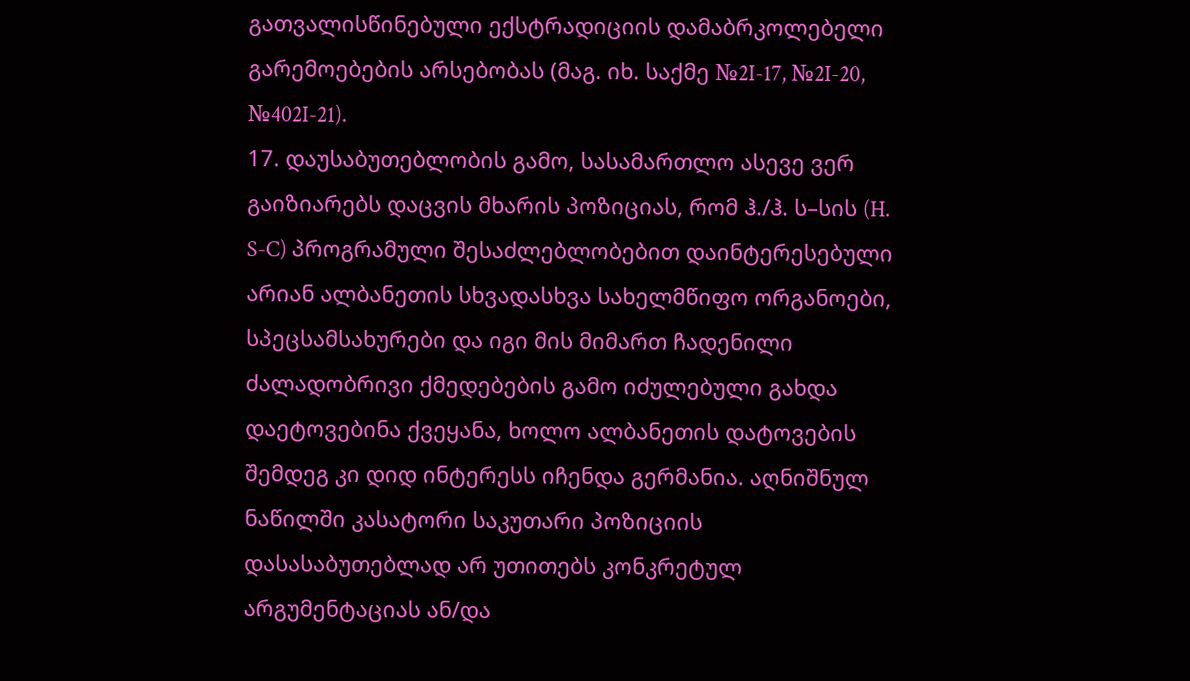გათვალისწინებული ექსტრადიციის დამაბრკოლებელი გარემოებების არსებობას (მაგ. იხ. საქმე №2I-17, №2I-20, №402I-21).
17. დაუსაბუთებლობის გამო, სასამართლო ასევე ვერ გაიზიარებს დაცვის მხარის პოზიციას, რომ ჰ./ჰ. ს–სის (H. S-C) პროგრამული შესაძლებლობებით დაინტერესებული არიან ალბანეთის სხვადასხვა სახელმწიფო ორგანოები, სპეცსამსახურები და იგი მის მიმართ ჩადენილი ძალადობრივი ქმედებების გამო იძულებული გახდა დაეტოვებინა ქვეყანა, ხოლო ალბანეთის დატოვების შემდეგ კი დიდ ინტერესს იჩენდა გერმანია. აღნიშნულ ნაწილში კასატორი საკუთარი პოზიციის დასასაბუთებლად არ უთითებს კონკრეტულ არგუმენტაციას ან/და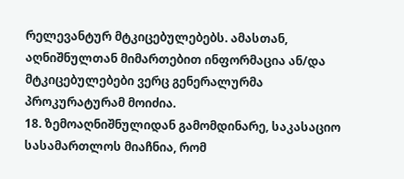რელევანტურ მტკიცებულებებს. ამასთან, აღნიშნულთან მიმართებით ინფორმაცია ან/და მტკიცებულებები ვერც გენერალურმა პროკურატურამ მოიძია.
18. ზემოაღნიშნულიდან გამომდინარე, საკასაციო სასამართლოს მიაჩნია, რომ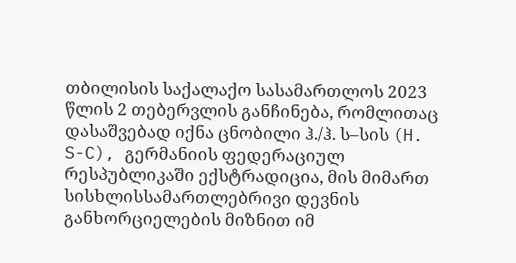თბილისის საქალაქო სასამართლოს 2023 წლის 2 თებერვლის განჩინება, რომლითაც დასაშვებად იქნა ცნობილი ჰ./ჰ. ს–სის (H. S-C), გერმანიის ფედერაციულ რესპუბლიკაში ექსტრადიცია, მის მიმართ სისხლისსამართლებრივი დევნის განხორციელების მიზნით იმ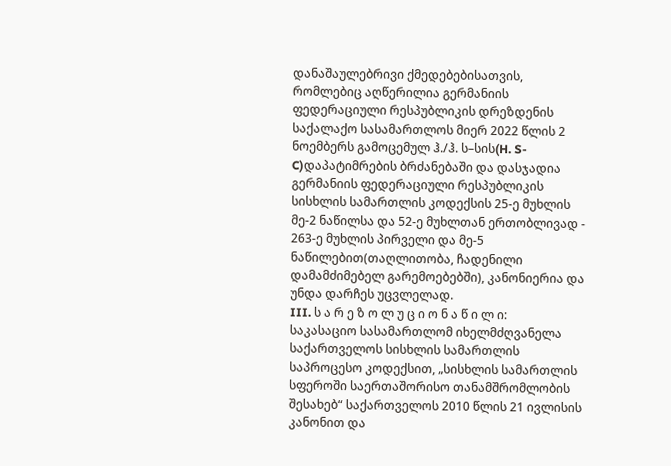დანაშაულებრივი ქმედებებისათვის, რომლებიც აღწერილია გერმანიის ფედერაციული რესპუბლიკის დრეზდენის საქალაქო სასამართლოს მიერ 2022 წლის 2 ნოემბერს გამოცემულ ჰ./ჰ. ს–სის(H. S-C)დაპატიმრების ბრძანებაში და დასჯადია გერმანიის ფედერაციული რესპუბლიკის სისხლის სამართლის კოდექსის 25-ე მუხლის მე-2 ნაწილსა და 52-ე მუხლთან ერთობლივად - 263-ე მუხლის პირველი და მე-5 ნაწილებით(თაღლითობა, ჩადენილი დამამძიმებელ გარემოებებში), კანონიერია და უნდა დარჩეს უცვლელად.
III. ს ა რ ე ზ ო ლ უ ც ი ო ნ ა წ ი ლ ი:
საკასაციო სასამართლომ იხელმძღვანელა საქართველოს სისხლის სამართლის საპროცესო კოდექსით, „სისხლის სამართლის სფეროში საერთაშორისო თანამშრომლობის შესახებ“ საქართველოს 2010 წლის 21 ივლისის კანონით და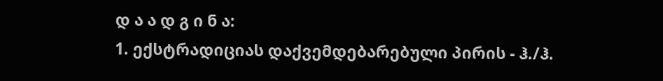დ ა ა დ გ ი ნ ა:
1. ექსტრადიციას დაქვემდებარებული პირის - ჰ./ჰ.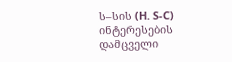ს–სის (H. S-C) ინტერესების დამცველი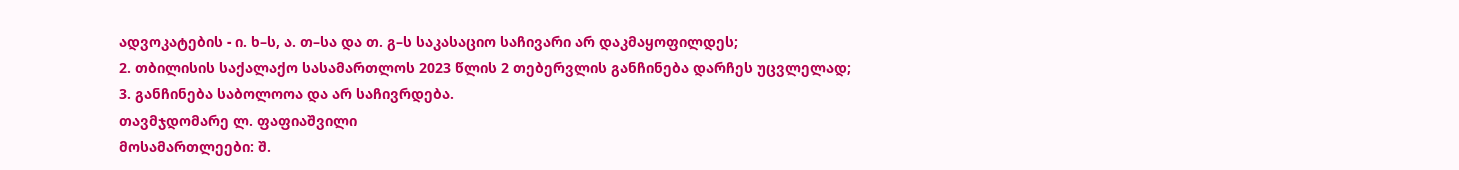ადვოკატების - ი. ხ–ს, ა. თ–სა და თ. გ–ს საკასაციო საჩივარი არ დაკმაყოფილდეს;
2. თბილისის საქალაქო სასამართლოს 2023 წლის 2 თებერვლის განჩინება დარჩეს უცვლელად;
3. განჩინება საბოლოოა და არ საჩივრდება.
თავმჯდომარე ლ. ფაფიაშვილი
მოსამართლეები: შ.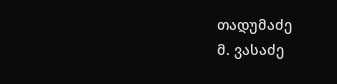თადუმაძე
მ. ვასაძე